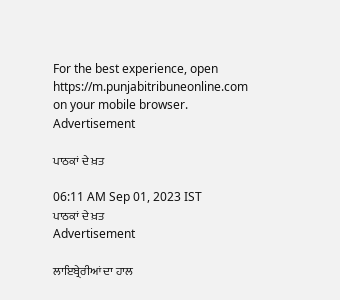For the best experience, open
https://m.punjabitribuneonline.com
on your mobile browser.
Advertisement

ਪਾਠਕਾਂ ਦੇ ਖ਼ਤ

06:11 AM Sep 01, 2023 IST
ਪਾਠਕਾਂ ਦੇ ਖ਼ਤ
Advertisement

ਲਾਇਬ੍ਰੇਰੀਆਂ ਦਾ ਹਾਲ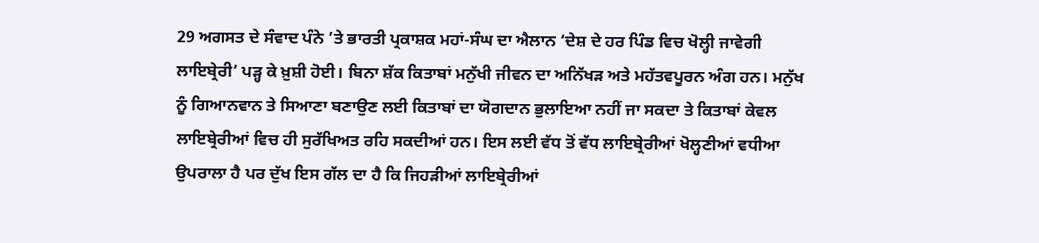29 ਅਗਸਤ ਦੇ ਸੰਵਾਦ ਪੰਨੇ ’ਤੇ ਭਾਰਤੀ ਪ੍ਰਕਾਸ਼ਕ ਮਹਾਂ-ਸੰਘ ਦਾ ਐਲਾਨ ‘ਦੇਸ਼ ਦੇ ਹਰ ਪਿੰਡ ਵਿਚ ਖੋਲ੍ਹੀ ਜਾਵੇਗੀ ਲਾਇਬ੍ਰੇਰੀ’ ਪੜ੍ਹ ਕੇ ਖ਼ੁਸ਼ੀ ਹੋਈ। ਬਿਨਾ ਸ਼ੱਕ ਕਿਤਾਬਾਂ ਮਨੁੱਖੀ ਜੀਵਨ ਦਾ ਅਨਿੱਖੜ ਅਤੇ ਮਹੱਤਵਪੂਰਨ ਅੰਗ ਹਨ। ਮਨੁੱਖ ਨੂੰ ਗਿਆਨਵਾਨ ਤੇ ਸਿਆਣਾ ਬਣਾਉਣ ਲਈ ਕਿਤਾਬਾਂ ਦਾ ਯੋਗਦਾਨ ਭੁਲਾਇਆ ਨਹੀਂ ਜਾ ਸਕਦਾ ਤੇ ਕਿਤਾਬਾਂ ਕੇਵਲ ਲਾਇਬ੍ਰੇਰੀਆਂ ਵਿਚ ਹੀ ਸੁਰੱਖਿਅਤ ਰਹਿ ਸਕਦੀਆਂ ਹਨ। ਇਸ ਲਈ ਵੱਧ ਤੋਂ ਵੱਧ ਲਾਇਬ੍ਰੇਰੀਆਂ ਖੋਲ੍ਹਣੀਆਂ ਵਧੀਆ ਉਪਰਾਲਾ ਹੈ ਪਰ ਦੁੱਖ ਇਸ ਗੱਲ ਦਾ ਹੈ ਕਿ ਜਿਹੜੀਆਂ ਲਾਇਬ੍ਰੇਰੀਆਂ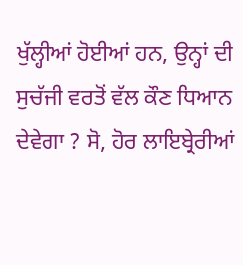ਖੁੱਲ੍ਹੀਆਂ ਹੋਈਆਂ ਹਨ, ਉਨ੍ਹਾਂ ਦੀ ਸੁਚੱਜੀ ਵਰਤੋਂ ਵੱਲ ਕੌਣ ਧਿਆਨ ਦੇਵੇਗਾ ? ਸੋ, ਹੋਰ ਲਾਇਬ੍ਰੇਰੀਆਂ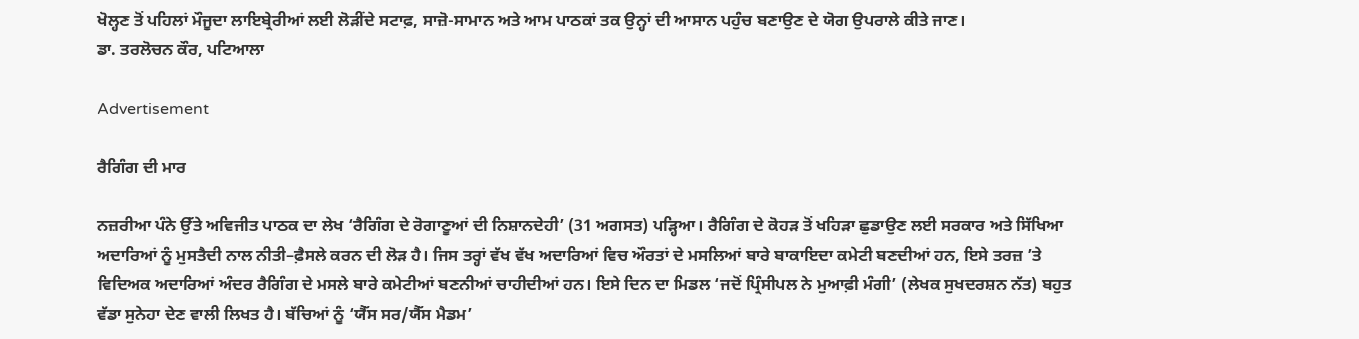ਖੋਲ੍ਹਣ ਤੋਂ ਪਹਿਲਾਂ ਮੌਜੂਦਾ ਲਾਇਬ੍ਰੇਰੀਆਂ ਲਈ ਲੋੜੀਂਦੇ ਸਟਾਫ਼, ਸਾਜ਼ੋ-ਸਾਮਾਨ ਅਤੇ ਆਮ ਪਾਠਕਾਂ ਤਕ ਉਨ੍ਹਾਂ ਦੀ ਆਸਾਨ ਪਹੁੰਚ ਬਣਾਉਣ ਦੇ ਯੋਗ ਉਪਰਾਲੇ ਕੀਤੇ ਜਾਣ।
ਡਾ. ਤਰਲੋਚਨ ਕੌਰ, ਪਟਿਆਲਾ

Advertisement

ਰੈਗਿੰਗ ਦੀ ਮਾਰ

ਨਜ਼ਰੀਆ ਪੰਨੇ ਉੱਤੇ ਅਵਿਜੀਤ ਪਾਠਕ ਦਾ ਲੇਖ ‘ਰੈਗਿੰਗ ਦੇ ਰੋਗਾਣੂਆਂ ਦੀ ਨਿਸ਼ਾਨਦੇਹੀ’ (31 ਅਗਸਤ) ਪੜ੍ਹਿਆ। ਰੈਗਿੰਗ ਦੇ ਕੋਹੜ ਤੋਂ ਖਹਿੜਾ ਛੁਡਾਉਣ ਲਈ ਸਰਕਾਰ ਅਤੇ ਸਿੱਖਿਆ ਅਦਾਰਿਆਂ ਨੂੰ ਮੁਸਤੈਦੀ ਨਾਲ ਨੀਤੀ–ਫ਼ੈਸਲੇ ਕਰਨ ਦੀ ਲੋੜ ਹੈ। ਜਿਸ ਤਰ੍ਹਾਂ ਵੱਖ ਵੱਖ ਅਦਾਰਿਆਂ ਵਿਚ ਔਰਤਾਂ ਦੇ ਮਸਲਿਆਂ ਬਾਰੇ ਬਾਕਾਇਦਾ ਕਮੇਟੀ ਬਣਦੀਆਂ ਹਨ, ਇਸੇ ਤਰਜ਼ ’ਤੇ ਵਿਦਿਅਕ ਅਦਾਰਿਆਂ ਅੰਦਰ ਰੈਗਿੰਗ ਦੇ ਮਸਲੇ ਬਾਰੇ ਕਮੇਟੀਆਂ ਬਣਨੀਆਂ ਚਾਹੀਦੀਆਂ ਹਨ। ਇਸੇ ਦਿਨ ਦਾ ਮਿਡਲ ‘ਜਦੋਂ ਪ੍ਰਿੰਸੀਪਲ ਨੇ ਮੁਆਫ਼ੀ ਮੰਗੀ’ (ਲੇਖਕ ਸੁਖਦਰਸ਼ਨ ਨੱਤ) ਬਹੁਤ ਵੱਡਾ ਸੁਨੇਹਾ ਦੇਣ ਵਾਲੀ ਲਿਖਤ ਹੈ। ਬੱਚਿਆਂ ਨੂੰ ‘ਯੈੱਸ ਸਰ/ਯੈੱਸ ਮੈਡਮ’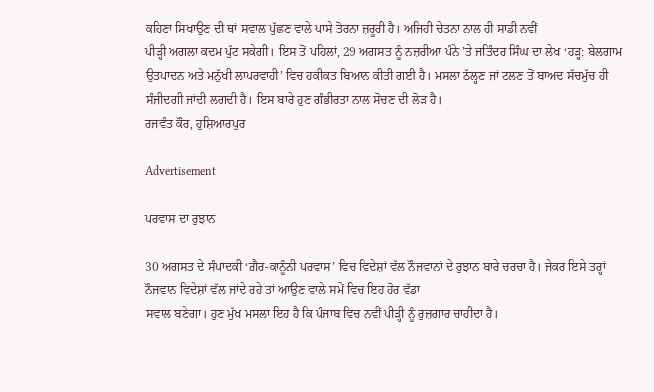ਕਹਿਣਾ ਸਿਖਾਉਣ ਦੀ ਥਾਂ ਸਵਾਲ ਪੁੱਛਣ ਵਾਲੇ ਪਾਸੇ ਤੋਰਨਾ ਜ਼ਰੂਰੀ ਹੈ। ਅਜਿਹੀ ਚੇਤਨਾ ਨਾਲ ਹੀ ਸਾਡੀ ਨਵੀਂ
ਪੀੜ੍ਹੀ ਅਗਲਾ ਕਦਮ ਪੁੱਟ ਸਕੇਗੀ। ਇਸ ਤੋਂ ਪਹਿਲਾਂ, 29 ਅਗਸਤ ਨੂੰ ਨਜ਼ਰੀਆ ਪੰਨੇ ’ਤੇ ਜਤਿੰਦਰ ਸਿੰਘ ਦਾ ਲੇਖ ‘ਹੜ੍ਹ: ਬੇਲਗਾਮ ਉਤਪਾਦਨ ਅਤੇ ਮਨੁੱਖੀ ਲਾਪਰਵਾਹੀ’ ਵਿਚ ਹਕੀਕਤ ਬਿਆਨ ਕੀਤੀ ਗਈ ਹੈ। ਮਸਲਾ ਠੱਲ੍ਹਣ ਜਾਂ ਟਲਣ ਤੋਂ ਬਾਅਦ ਸੱਚਮੁੱਚ ਹੀ ਸੰਜੀਦਗੀ ਜਾਂਦੀ ਲਗਦੀ ਹੈ। ਇਸ ਬਾਰੇ ਹੁਣ ਗੰਭੀਰਤਾ ਨਾਲ ਸੋਚਣ ਦੀ ਲੋੜ ਹੈ।
ਰਜਵੰਤ ਕੌਰ, ਹੁਸ਼ਿਆਰਪੁਰ

Advertisement

ਪਰਵਾਸ ਦਾ ਰੁਝਾਨ

30 ਅਗਸਤ ਦੇ ਸੰਪਾਦਕੀ ‘ਗ਼ੈਰ-ਕਾਨੂੰਨੀ ਪਰਵਾਸ’ ਵਿਚ ਵਿਦੇਸ਼ਾਂ ਵੱਲ ਨੌਜਵਾਨਾਂ ਦੇ ਰੁਝਾਨ ਬਾਰੇ ਚਰਚਾ ਹੈ। ਜੇਕਰ ਇਸੇ ਤਰ੍ਹਾਂ ਨੌਜਵਾਨ ਵਿਦੇਸ਼ਾਂ ਵੱਲ ਜਾਂਦੇ ਰਹੇ ਤਾਂ ਆਉਣ ਵਾਲੇ ਸਮੇਂ ਵਿਚ ਇਹ ਹੋਰ ਵੱਡਾ
ਸਵਾਲ ਬਣੇਗਾ। ਹੁਣ ਮੁੱਖ ਮਸਲਾ ਇਹ ਹੈ ਕਿ ਪੰਜਾਬ ਵਿਚ ਨਵੀਂ ਪੀੜ੍ਹੀ ਨੂੰ ਰੁਜ਼ਗਾਰ ਚਾਹੀਦਾ ਹੈ।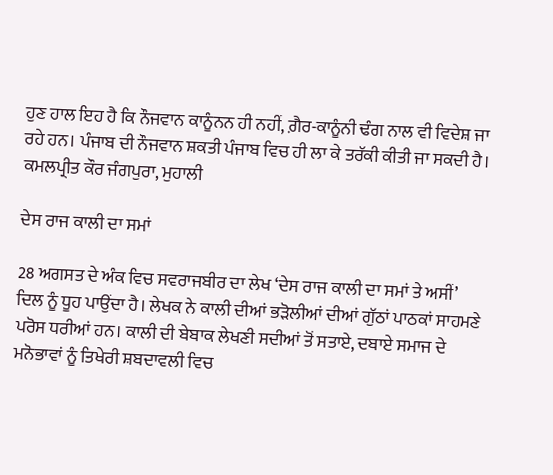ਹੁਣ ਹਾਲ ਇਹ ਹੈ ਕਿ ਨੌਜਵਾਨ ਕਾਨੂੰਨਨ ਹੀ ਨਹੀਂ, ਗ਼ੈਰ-ਕਾਨੂੰਨੀ ਢੰਗ ਨਾਲ ਵੀ ਵਿਦੇਸ਼ ਜਾ ਰਹੇ ਹਨ। ਪੰਜਾਬ ਦੀ ਨੌਜਵਾਨ ਸ਼ਕਤੀ ਪੰਜਾਬ ਵਿਚ ਹੀ ਲਾ ਕੇ ਤਰੱਕੀ ਕੀਤੀ ਜਾ ਸਕਦੀ ਹੈ।
ਕਮਲਪ੍ਰੀਤ ਕੌਰ ਜੰਗਪੁਰਾ, ਮੁਹਾਲੀ

ਦੇਸ ਰਾਜ ਕਾਲੀ ਦਾ ਸਮਾਂ

28 ਅਗਸਤ ਦੇ ਅੰਕ ਵਿਚ ਸਵਰਾਜਬੀਰ ਦਾ ਲੇਖ ‘ਦੇਸ ਰਾਜ ਕਾਲੀ ਦਾ ਸਮਾਂ ਤੇ ਅਸੀਂ’ ਦਿਲ ਨੂੰ ਧੂਹ ਪਾਉਂਦਾ ਹੈ। ਲੇਖਕ ਨੇ ਕਾਲੀ ਦੀਆਂ ਭੜੋਲੀਆਂ ਦੀਆਂ ਗੁੱਠਾਂ ਪਾਠਕਾਂ ਸਾਹਮਣੇ ਪਰੋਸ ਧਰੀਆਂ ਹਨ। ਕਾਲੀ ਦੀ ਬੇਬਾਕ ਲੇਖਣੀ ਸਦੀਆਂ ਤੋਂ ਸਤਾਏ, ਦਬਾਏ ਸਮਾਜ ਦੇ ਮਨੋਭਾਵਾਂ ਨੂੰ ਤਿਖੇਰੀ ਸ਼ਬਦਾਵਲੀ ਵਿਚ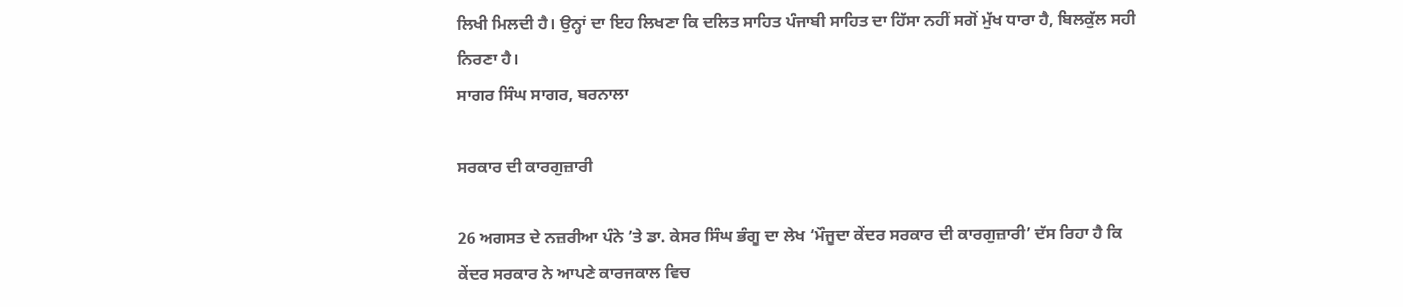ਲਿਖੀ ਮਿਲਦੀ ਹੈ। ਉਨ੍ਹਾਂ ਦਾ ਇਹ ਲਿਖਣਾ ਕਿ ਦਲਿਤ ਸਾਹਿਤ ਪੰਜਾਬੀ ਸਾਹਿਤ ਦਾ ਹਿੱਸਾ ਨਹੀਂ ਸਗੋਂ ਮੁੱਖ ਧਾਰਾ ਹੈ, ਬਿਲਕੁੱਲ ਸਹੀ ਨਿਰਣਾ ਹੈ।
ਸਾਗਰ ਸਿੰਘ ਸਾਗਰ, ਬਰਨਾਲਾ

ਸਰਕਾਰ ਦੀ ਕਾਰਗੁਜ਼ਾਰੀ

26 ਅਗਸਤ ਦੇ ਨਜ਼ਰੀਆ ਪੰਨੇ ’ਤੇ ਡਾ. ਕੇਸਰ ਸਿੰਘ ਭੰਗੂ ਦਾ ਲੇਖ ‘ਮੌਜੂਦਾ ਕੇਂਦਰ ਸਰਕਾਰ ਦੀ ਕਾਰਗੁਜ਼ਾਰੀ’ ਦੱਸ ਰਿਹਾ ਹੈ ਕਿ ਕੇਂਦਰ ਸਰਕਾਰ ਨੇ ਆਪਣੇ ਕਾਰਜਕਾਲ ਵਿਚ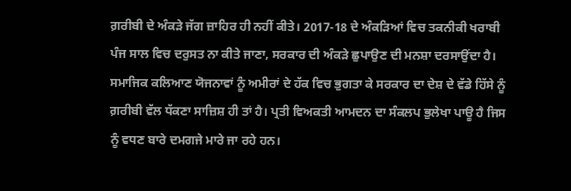ਗ਼ਰੀਬੀ ਦੇ ਅੰਕੜੇ ਜੱਗ ਜ਼ਾਹਿਰ ਹੀ ਨਹੀਂ ਕੀਤੇ। 2017-18 ਦੇ ਅੰਕੜਿਆਂ ਵਿਚ ਤਕਨੀਕੀ ਖਰਾਬੀ ਪੰਜ ਸਾਲ ਵਿਚ ਦਰੁਸਤ ਨਾ ਕੀਤੇ ਜਾਣਾ, ਸਰਕਾਰ ਦੀ ਅੰਕੜੇ ਛੁਪਾਉਣ ਦੀ ਮਨਸ਼ਾ ਦਰਸਾਉਂਦਾ ਹੈ। ਸਮਾਜਿਕ ਕਲਿਆਣ ਯੋਜਨਾਵਾਂ ਨੂੰ ਅਮੀਰਾਂ ਦੇ ਹੱਕ ਵਿਚ ਭੁਗਤਾ ਕੇ ਸਰਕਾਰ ਦਾ ਦੇਸ਼ ਦੇ ਵੱਡੇ ਹਿੱਸੇ ਨੂੰ ਗ਼ਰੀਬੀ ਵੱਲ ਧੱਕਣਾ ਸਾਜ਼ਿਸ਼ ਹੀ ਤਾਂ ਹੈ। ਪ੍ਰਤੀ ਵਿਅਕਤੀ ਆਮਦਨ ਦਾ ਸੰਕਲਪ ਭੁਲੇਖਾ ਪਾਊ ਹੈ ਜਿਸ ਨੂੰ ਵਧਣ ਬਾਰੇ ਦਮਗਜੇ ਮਾਰੇ ਜਾ ਰਹੇ ਹਨ।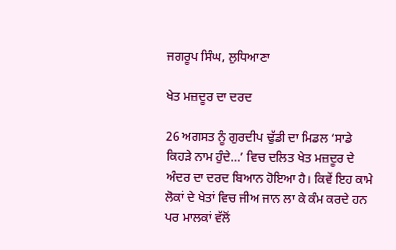ਜਗਰੂਪ ਸਿੰਘ, ਲੁਧਿਆਣਾ

ਖੇਤ ਮਜ਼ਦੂਰ ਦਾ ਦਰਦ

26 ਅਗਸਤ ਨੂੰ ਗੁਰਦੀਪ ਢੁੱਡੀ ਦਾ ਮਿਡਲ ‘ਸਾਡੇ ਕਿਹੜੇ ਨਾਮ ਹੁੰਦੇ…’ ਵਿਚ ਦਲਿਤ ਖੇਤ ਮਜ਼ਦੂਰ ਦੇ ਅੰਦਰ ਦਾ ਦਰਦ ਬਿਆਨ ਹੋਇਆ ਹੈ। ਕਿਵੇਂ ਇਹ ਕਾਮੇ ਲੋਕਾਂ ਦੇ ਖੇਤਾਂ ਵਿਚ ਜੀਅ ਜਾਨ ਲਾ ਕੇ ਕੰਮ ਕਰਦੇ ਹਨ ਪਰ ਮਾਲਕਾਂ ਵੱਲੋਂ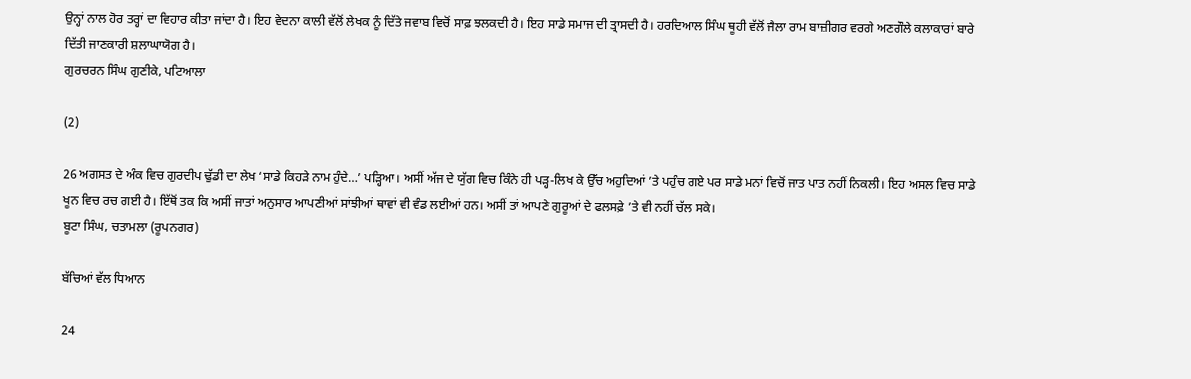ਉਨ੍ਹਾਂ ਨਾਲ ਹੋਰ ਤਰ੍ਹਾਂ ਦਾ ਵਿਹਾਰ ਕੀਤਾ ਜਾਂਦਾ ਹੈ। ਇਹ ਵੇਦਨਾ ਕਾਲੀ ਵੱਲੋਂ ਲੇਖਕ ਨੂੰ ਦਿੱਤੇ ਜਵਾਬ ਵਿਚੋਂ ਸਾਫ਼ ਝਲਕਦੀ ਹੈ। ਇਹ ਸਾਡੇ ਸਮਾਜ ਦੀ ਤ੍ਰਾਸਦੀ ਹੈ। ਹਰਦਿਆਲ ਸਿੰਘ ਥੂਹੀ ਵੱਲੋਂ ਜੈਲਾ ਰਾਮ ਬਾਜ਼ੀਗਰ ਵਰਗੇ ਅਣਗੌਲੇ ਕਲਾਕਾਰਾਂ ਬਾਰੇ ਦਿੱਤੀ ਜਾਣਕਾਰੀ ਸ਼ਲਾਘਾਯੋਗ ਹੈ।
ਗੁਰਚਰਨ ਸਿੰਘ ਗੁਣੀਕੇ, ਪਟਿਆਲਾ

(2)

26 ਅਗਸਤ ਦੇ ਅੰਕ ਵਿਚ ਗੁਰਦੀਪ ਢੁੱਡੀ ਦਾ ਲੇਖ ‘ਸਾਡੇ ਕਿਹੜੇ ਨਾਮ ਹੁੰਦੇ…’ ਪੜ੍ਹਿਆ। ਅਸੀਂ ਅੱਜ ਦੇ ਯੁੱਗ ਵਿਚ ਕਿੰਨੇ ਹੀ ਪੜ੍ਹ-ਲਿਖ ਕੇ ਉੱਚ ਅਹੁਦਿਆਂ ’ਤੇ ਪਹੁੰਚ ਗਏ ਪਰ ਸਾਡੇ ਮਨਾਂ ਵਿਚੋਂ ਜਾਤ ਪਾਤ ਨਹੀਂ ਨਿਕਲੀ। ਇਹ ਅਸਲ ਵਿਚ ਸਾਡੇ ਖੂਨ ਵਿਚ ਰਚ ਗਈ ਹੈ। ਇੱਥੋਂ ਤਕ ਕਿ ਅਸੀਂ ਜਾਤਾਂ ਅਨੁਸਾਰ ਆਪਣੀਆਂ ਸਾਂਝੀਆਂ ਥਾਵਾਂ ਵੀ ਵੰਡ ਲਈਆਂ ਹਨ। ਅਸੀਂ ਤਾਂ ਆਪਣੇ ਗੁਰੂਆਂ ਦੇ ਫਲਸਫ਼ੇ ’ਤੇ ਵੀ ਨਹੀਂ ਚੱਲ ਸਕੇ।
ਬੂਟਾ ਸਿੰਘ, ਚਤਾਮਲਾ (ਰੂਪਨਗਰ)

ਬੱਚਿਆਂ ਵੱਲ ਧਿਆਨ

24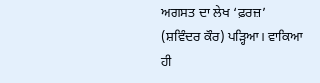ਅਗਸਤ ਦਾ ਲੇਖ ‘ਫ਼ਰਜ਼’ (ਸ਼ਵਿੰਦਰ ਕੌਰ) ਪੜ੍ਹਿਆ। ਵਾਕਿਆ ਹੀ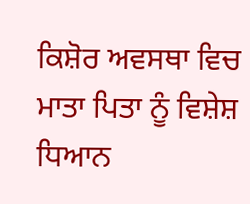ਕਿਸ਼ੋਰ ਅਵਸਥਾ ਵਿਚ ਮਾਤਾ ਪਿਤਾ ਨੂੰ ਵਿਸ਼ੇਸ਼ ਧਿਆਨ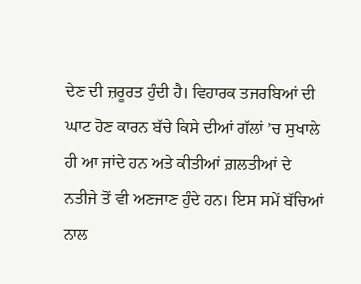ਦੇਣ ਦੀ ਜ਼ਰੂਰਤ ਹੁੰਦੀ ਹੈ। ਵਿਹਾਰਕ ਤਜਰਬਿਆਂ ਦੀ ਘਾਟ ਹੋਣ ਕਾਰਨ ਬੱਚੇ ਕਿਸੇ ਦੀਆਂ ਗੱਲਾਂ ’ਚ ਸੁਖਾਲੇ ਹੀ ਆ ਜਾਂਦੇ ਹਨ ਅਤੇ ਕੀਤੀਆਂ ਗ਼ਲਤੀਆਂ ਦੇ ਨਤੀਜੇ ਤੋਂ ਵੀ ਅਣਜਾਣ ਹੁੰਦੇ ਹਨ। ਇਸ ਸਮੇਂ ਬੱਚਿਆਂ ਨਾਲ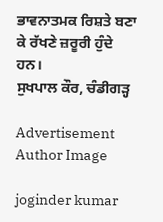ਭਾਵਨਾਤਮਕ ਰਿਸ਼ਤੇ ਬਣਾ ਕੇ ਰੱਖਣੇ ਜ਼ਰੂਰੀ ਹੁੰਦੇ ਹਨ।
ਸੁਖਪਾਲ ਕੌਰ, ਚੰਡੀਗੜ੍ਹ

Advertisement
Author Image

joginder kumar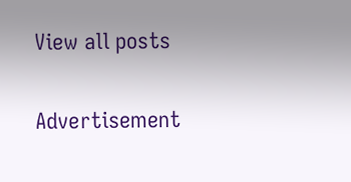View all posts

Advertisement